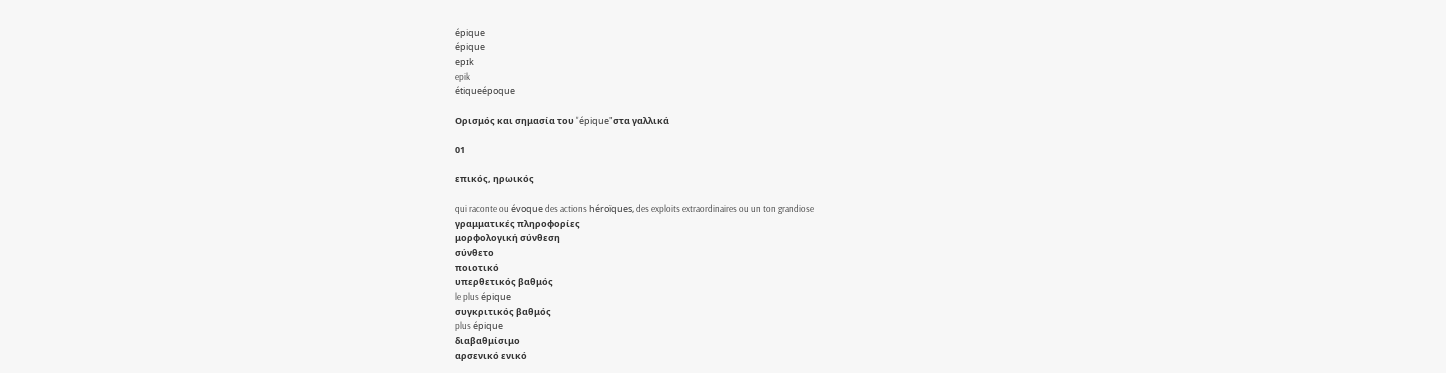épique
épique
epɪk
epik
étiqueépoque

Ορισμός και σημασία του "épique"στα γαλλικά

01

επικός, ηρωικός

qui raconte ou évoque des actions héroïques, des exploits extraordinaires ou un ton grandiose
γραμματικές πληροφορίες
μορφολογική σύνθεση
σύνθετο
ποιοτικό
υπερθετικός βαθμός
le plus épique
συγκριτικός βαθμός
plus épique
διαβαθμίσιμο
αρσενικό ενικό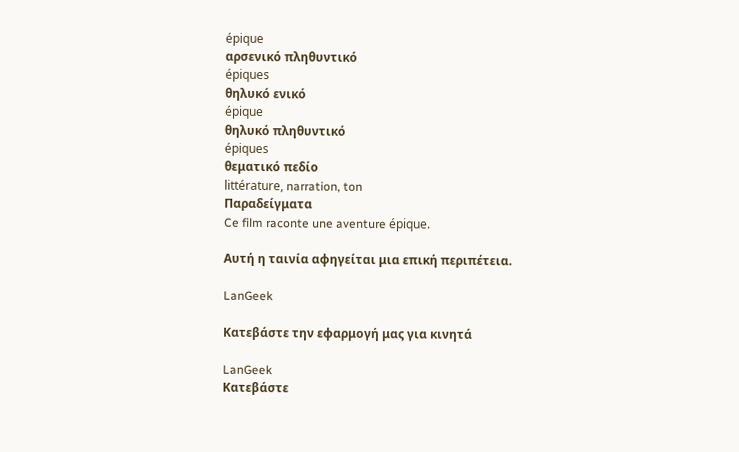épique
αρσενικό πληθυντικό
épiques
θηλυκό ενικό
épique
θηλυκό πληθυντικό
épiques
θεματικό πεδίο
littérature, narration, ton
Παραδείγματα
Ce film raconte une aventure épique.

Αυτή η ταινία αφηγείται μια επική περιπέτεια.

LanGeek

Κατεβάστε την εφαρμογή μας για κινητά

LanGeek
Κατεβάστε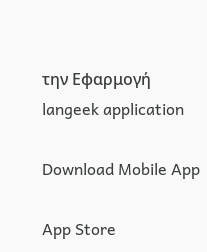την Εφαρμογή
langeek application

Download Mobile App

App Store